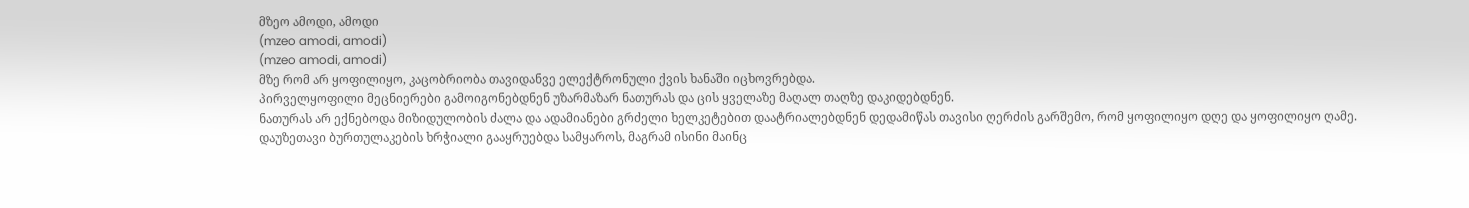მზეო ამოდი, ამოდი
(mzeo amodi, amodi)
(mzeo amodi, amodi)
მზე რომ არ ყოფილიყო, კაცობრიობა თავიდანვე ელექტრონული ქვის ხანაში იცხოვრებდა.
პირველყოფილი მეცნიერები გამოიგონებდნენ უზარმაზარ ნათურას და ცის ყველაზე მაღალ თაღზე დაკიდებდნენ.
ნათურას არ ექნებოდა მიზიდულობის ძალა და ადამიანები გრძელი ხელკეტებით დაატრიალებდნენ დედამიწას თავისი ღერძის გარშემო, რომ ყოფილიყო დღე და ყოფილიყო ღამე.
დაუზეთავი ბურთულაკების ხრჭიალი გააყრუებდა სამყაროს, მაგრამ ისინი მაინც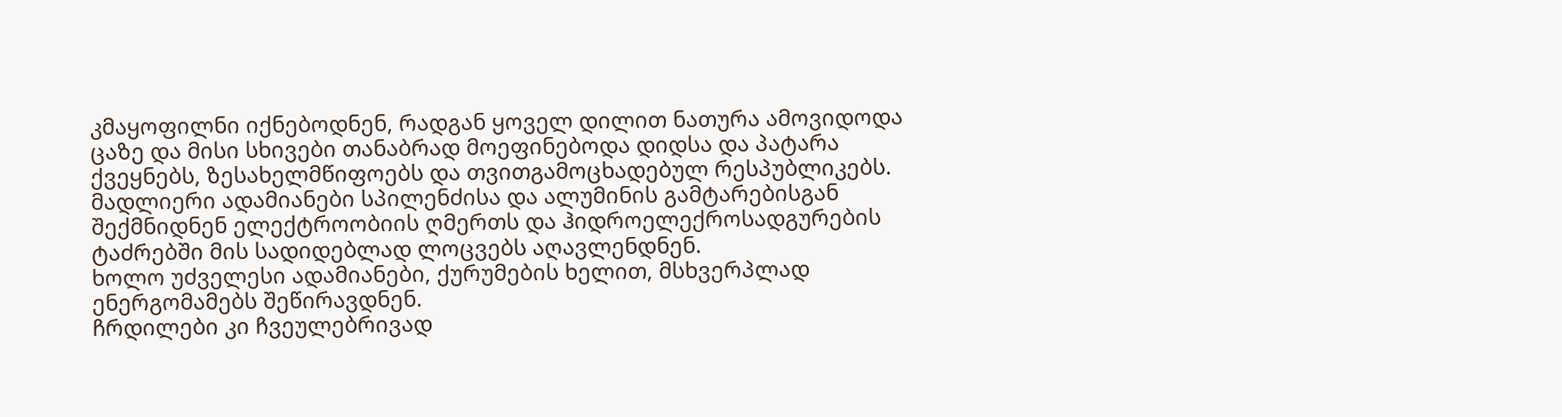კმაყოფილნი იქნებოდნენ, რადგან ყოველ დილით ნათურა ამოვიდოდა ცაზე და მისი სხივები თანაბრად მოეფინებოდა დიდსა და პატარა ქვეყნებს, ზესახელმწიფოებს და თვითგამოცხადებულ რესპუბლიკებს.
მადლიერი ადამიანები სპილენძისა და ალუმინის გამტარებისგან შექმნიდნენ ელექტროობიის ღმერთს და ჰიდროელექროსადგურების ტაძრებში მის სადიდებლად ლოცვებს აღავლენდნენ.
ხოლო უძველესი ადამიანები, ქურუმების ხელით, მსხვერპლად ენერგომამებს შეწირავდნენ.
ჩრდილები კი ჩვეულებრივად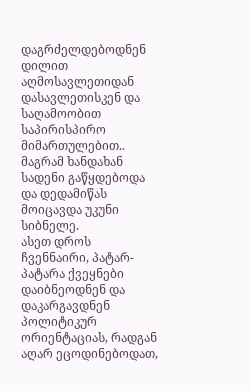დაგრძელდებოდნენ დილით აღმოსავლეთიდან დასავლეთისკენ და საღამოობით საპირისპირო მიმართულებით..
მაგრამ ხანდახან სადენი გაწყდებოდა და დედამიწას მოიცავდა უკუნი სიბნელე.
ასეთ დროს ჩვენნაირი, პატარ-პატარა ქვეყნები დაიბნეოდნენ და დაკარგავდნენ პოლიტიკურ ორიენტაციას, რადგან აღარ ეცოდინებოდათ,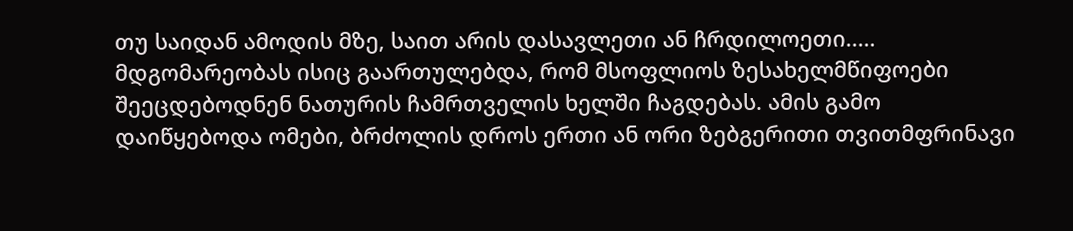თუ საიდან ამოდის მზე, საით არის დასავლეთი ან ჩრდილოეთი..…
მდგომარეობას ისიც გაართულებდა, რომ მსოფლიოს ზესახელმწიფოები შეეცდებოდნენ ნათურის ჩამრთველის ხელში ჩაგდებას. ამის გამო დაიწყებოდა ომები, ბრძოლის დროს ერთი ან ორი ზებგერითი თვითმფრინავი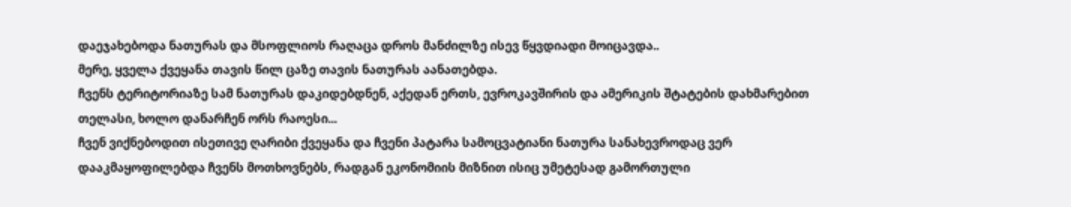დაეჯახებოდა ნათურას და მსოფლიოს რაღაცა დროს მანძილზე ისევ წყვდიადი მოიცავდა..
მერე, ყველა ქვეყანა თავის წილ ცაზე თავის ნათურას აანათებდა.
ჩვენს ტერიტორიაზე სამ ნათურას დაკიდებდნენ, აქედან ერთს, ევროკავშირის და ამერიკის შტატების დახმარებით თელასი, ხოლო დანარჩენ ორს რაოესი...
ჩვენ ვიქნებოდით ისეთივე ღარიბი ქვეყანა და ჩვენი პატარა სამოცვატიანი ნათურა სანახევროდაც ვერ დააკმაყოფილებდა ჩვენს მოთხოვნებს, რადგან ეკონომიის მიზნით ისიც უმეტესად გამორთული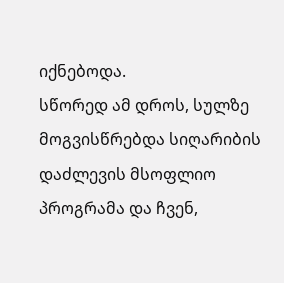იქნებოდა.
სწორედ ამ დროს, სულზე მოგვისწრებდა სიღარიბის დაძლევის მსოფლიო პროგრამა და ჩვენ,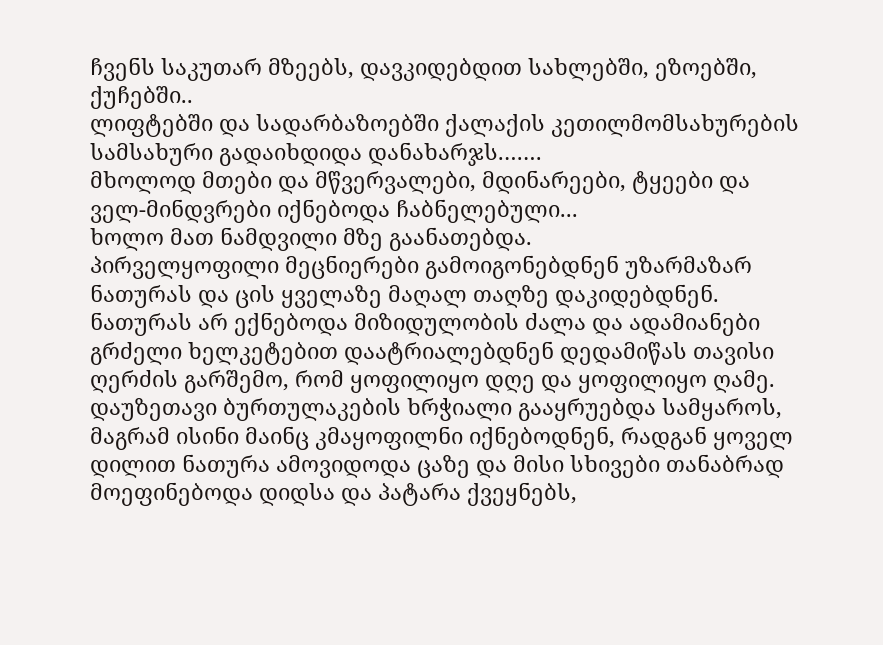ჩვენს საკუთარ მზეებს, დავკიდებდით სახლებში, ეზოებში, ქუჩებში..
ლიფტებში და სადარბაზოებში ქალაქის კეთილმომსახურების სამსახური გადაიხდიდა დანახარჯს.……
მხოლოდ მთები და მწვერვალები, მდინარეები, ტყეები და ველ-მინდვრები იქნებოდა ჩაბნელებული...
ხოლო მათ ნამდვილი მზე გაანათებდა.
პირველყოფილი მეცნიერები გამოიგონებდნენ უზარმაზარ ნათურას და ცის ყველაზე მაღალ თაღზე დაკიდებდნენ.
ნათურას არ ექნებოდა მიზიდულობის ძალა და ადამიანები გრძელი ხელკეტებით დაატრიალებდნენ დედამიწას თავისი ღერძის გარშემო, რომ ყოფილიყო დღე და ყოფილიყო ღამე.
დაუზეთავი ბურთულაკების ხრჭიალი გააყრუებდა სამყაროს, მაგრამ ისინი მაინც კმაყოფილნი იქნებოდნენ, რადგან ყოველ დილით ნათურა ამოვიდოდა ცაზე და მისი სხივები თანაბრად მოეფინებოდა დიდსა და პატარა ქვეყნებს,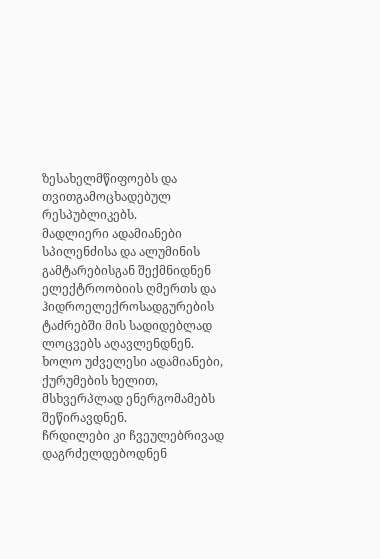ზესახელმწიფოებს და თვითგამოცხადებულ რესპუბლიკებს.
მადლიერი ადამიანები სპილენძისა და ალუმინის გამტარებისგან შექმნიდნენ ელექტროობიის ღმერთს და ჰიდროელექროსადგურების ტაძრებში მის სადიდებლად ლოცვებს აღავლენდნენ.
ხოლო უძველესი ადამიანები, ქურუმების ხელით, მსხვერპლად ენერგომამებს შეწირავდნენ.
ჩრდილები კი ჩვეულებრივად დაგრძელდებოდნენ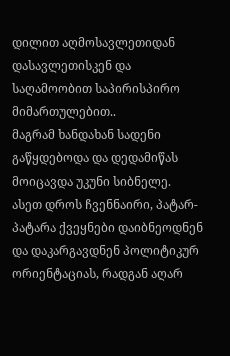დილით აღმოსავლეთიდან დასავლეთისკენ და საღამოობით საპირისპირო მიმართულებით..
მაგრამ ხანდახან სადენი გაწყდებოდა და დედამიწას მოიცავდა უკუნი სიბნელე.
ასეთ დროს ჩვენნაირი, პატარ-პატარა ქვეყნები დაიბნეოდნენ და დაკარგავდნენ პოლიტიკურ ორიენტაციას, რადგან აღარ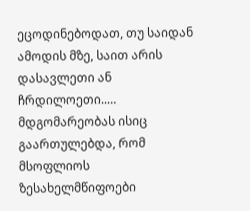ეცოდინებოდათ, თუ საიდან ამოდის მზე, საით არის დასავლეთი ან ჩრდილოეთი..…
მდგომარეობას ისიც გაართულებდა, რომ მსოფლიოს ზესახელმწიფოები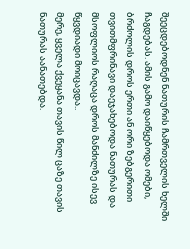შეეცდებოდნენ ნათურის ჩამრთველის ხელში ჩაგდებას. ამის გამო დაიწყებოდა ომები, ბრძოლის დროს ერთი ან ორი ზებგერითი თვითმფრინავი დაეჯახებოდა ნათურას და მსოფლიოს რაღაცა დროს მანძილზე ისევ წყვდიადი მოიცავდა..
მერე, ყველა ქვეყანა თავის წილ ცაზე თავის ნათურას აანათებდა.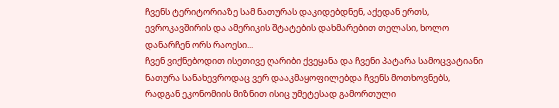ჩვენს ტერიტორიაზე სამ ნათურას დაკიდებდნენ, აქედან ერთს, ევროკავშირის და ამერიკის შტატების დახმარებით თელასი, ხოლო დანარჩენ ორს რაოესი...
ჩვენ ვიქნებოდით ისეთივე ღარიბი ქვეყანა და ჩვენი პატარა სამოცვატიანი ნათურა სანახევროდაც ვერ დააკმაყოფილებდა ჩვენს მოთხოვნებს, რადგან ეკონომიის მიზნით ისიც უმეტესად გამორთული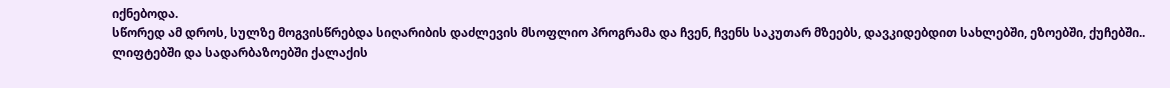იქნებოდა.
სწორედ ამ დროს, სულზე მოგვისწრებდა სიღარიბის დაძლევის მსოფლიო პროგრამა და ჩვენ, ჩვენს საკუთარ მზეებს, დავკიდებდით სახლებში, ეზოებში, ქუჩებში..
ლიფტებში და სადარბაზოებში ქალაქის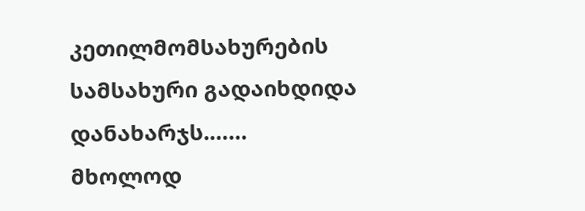კეთილმომსახურების სამსახური გადაიხდიდა დანახარჯს.……
მხოლოდ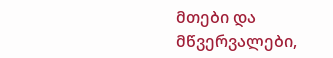მთები და მწვერვალები,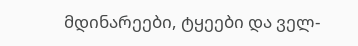მდინარეები, ტყეები და ველ-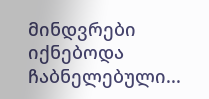მინდვრები იქნებოდა ჩაბნელებული...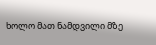ხოლო მათ ნამდვილი მზე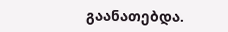გაანათებდა.